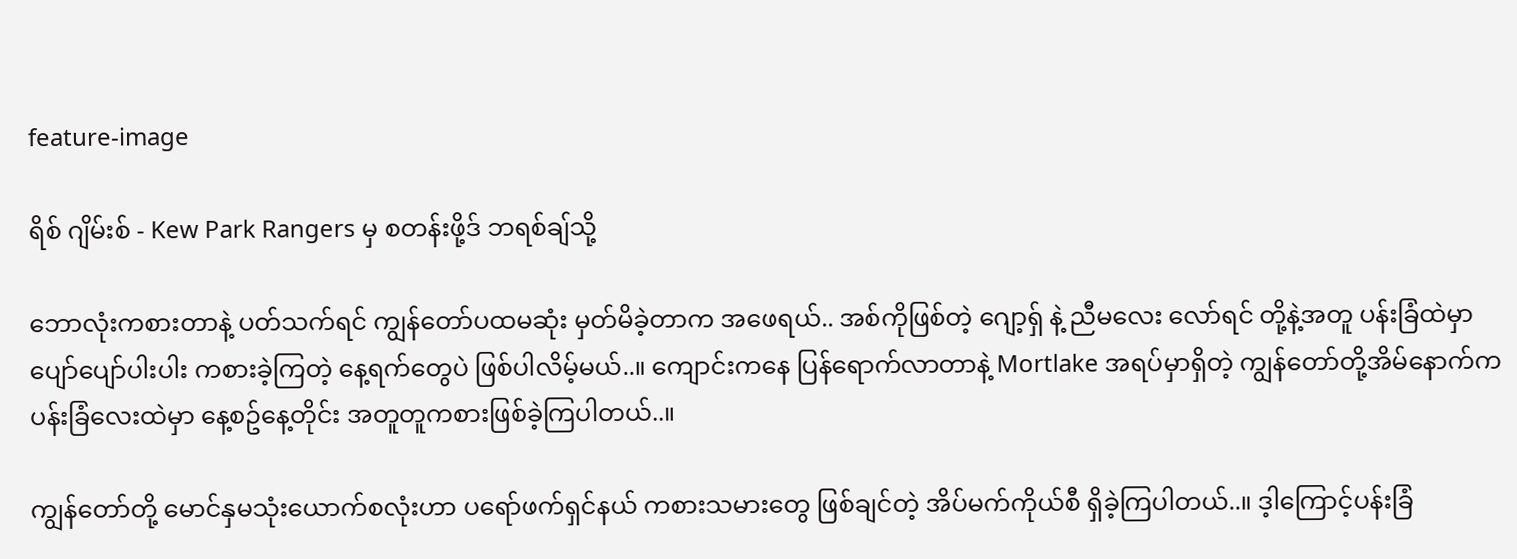feature-image

ရိစ် ဂျိမ်းစ် - Kew Park Rangers မှ စတန်းဖို့ဒ် ဘရစ်ချ်သို့

ဘောလုံးကစားတာနဲ့ ပတ်သက်ရင် ကျွန်တော်ပထမဆုံး မှတ်မိခဲ့တာက အဖေရယ်.. အစ်ကိုဖြစ်တဲ့ ဂျော့ရှ် နဲ့ ညီမလေး လော်ရင် တို့နဲ့အတူ ပန်းခြံထဲမှာ ပျော်ပျော်ပါးပါး ကစားခဲ့ကြတဲ့ နေ့ရက်တွေပဲ ဖြစ်ပါလိမ့်မယ်..။ ကျောင်းကနေ ပြန်ရောက်လာတာနဲ့ Mortlake အရပ်မှာရှိတဲ့ ကျွန်တော်တို့အိမ်နောက်က ပန်းခြံလေးထဲမှာ နေ့စဥ်နေ့တိုင်း အတူတူကစားဖြစ်ခဲ့ကြပါတယ်..။

ကျွန်တော်တို့ မောင်နှမသုံးယောက်စလုံးဟာ ပရော်ဖက်ရှင်နယ် ကစားသမားတွေ ဖြစ်ချင်တဲ့ အိပ်မက်ကိုယ်စီ ရှိခဲ့ကြပါတယ်..။ ဒ့ါကြောင့်ပန်းခြံ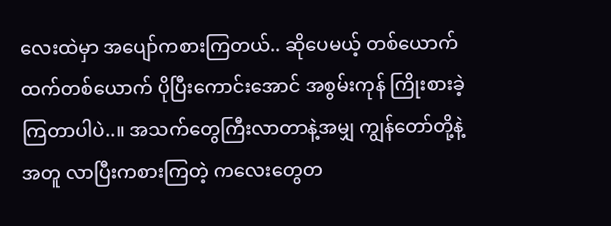လေးထဲမှာ အပျော်ကစားကြတယ်.. ဆိုပေမယ့် တစ်ယောက်ထက်တစ်ယောက် ပိုပြီးကောင်းအောင် အစွမ်းကုန် ကြိုးစားခဲ့ကြတာပါပဲ..။ အသက်တွေကြီးလာတာနဲ့အမျှ ကျွန်တော်တို့နဲ့အတူ လာပြီးကစားကြတဲ့ ကလေးတွေတ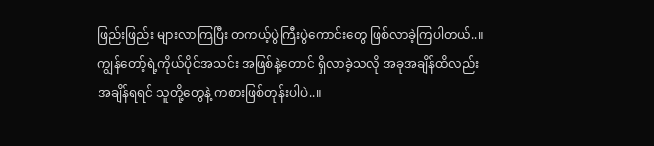ဖြည်းဖြည်း များလာကြပြီး တကယ့်ပွဲကြီးပွဲကောင်းတွေ ဖြစ်လာခဲ့ကြပါတယ်..။ ကျွန်တော့်ရဲ့ကိုယ်ပိုင်အသင်း အဖြစ်နဲ့တောင် ရှိလာခဲ့သလို အခုအချိန်ထိလည်း အချိန်ရရင် သူတို့တွေနဲ့ ကစားဖြစ်တုန်းပါပဲ..။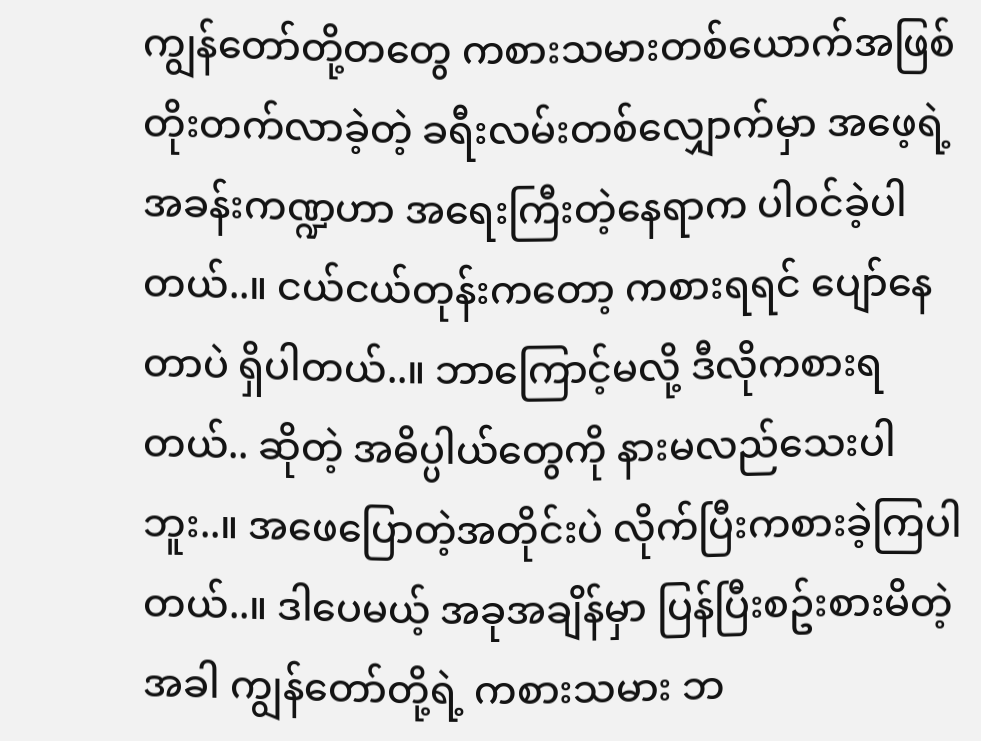ကျွန်တော်တို့တတွေ ကစားသမားတစ်ယောက်အဖြစ် တိုးတက်လာခဲ့တဲ့ ခရီးလမ်းတစ်လျှောက်မှာ အဖေ့ရဲ့အခန်းကဏ္ဍဟာ အရေးကြီးတဲ့နေရာက ပါ၀င်ခဲ့ပါတယ်..။ ငယ်ငယ်တုန်းကတော့ ကစားရရင် ပျော်နေတာပဲ ရှိပါတယ်..။ ဘာကြောင့်မလို့ ဒီလိုကစားရတယ်.. ဆိုတဲ့ အဓိပ္ပါယ်တွေကို နားမလည်သေးပါဘူး..။ အဖေပြောတဲ့အတိုင်းပဲ လိုက်ပြီးကစားခဲ့ကြပါတယ်..။ ဒါပေမယ့် အခုအချိန်မှာ ပြန်ပြီးစဥ်းစားမိတဲ့အခါ ကျွန်တော်တို့ရဲ့ ကစားသမား ဘ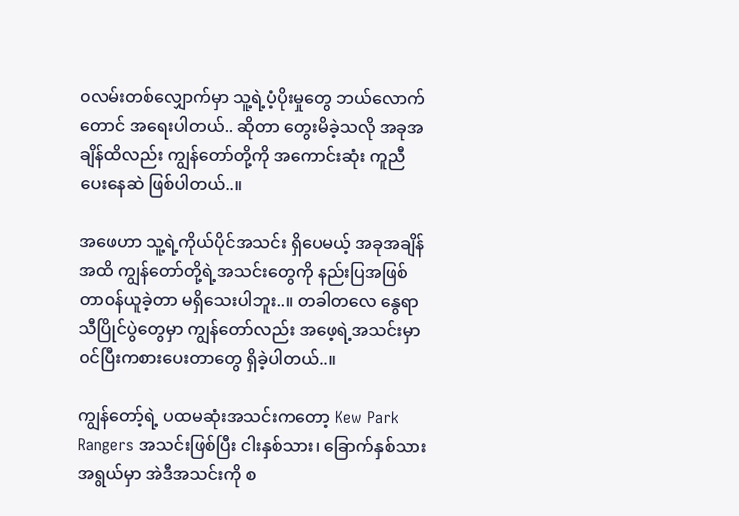၀လမ်းတစ်လျှောက်မှာ သူ့ရဲ့ပံ့ပိုးမှုတွေ ဘယ်လောက်တောင် အရေးပါတယ်.. ဆိုတာ တွေးမိခဲ့သလို အခုအချိန်ထိလည်း ကျွန်တော်တို့ကို အကောင်းဆုံး ကူညီပေးနေဆဲ ဖြစ်ပါတယ်..။

အဖေဟာ သူ့ရဲ့ကိုယ်ပိုင်အသင်း ရှိပေမယ့် အခုအချိန်အထိ ကျွန်တော်တို့ရဲ့အသင်းတွေကို နည်းပြအဖြစ် တာ၀န်ယူခဲ့တာ မရှိသေးပါဘူး..။ တခါတလေ နွေရာသီပြိုင်ပွဲတွေမှာ ကျွန်တော်လည်း အဖေ့ရဲ့အသင်းမှာ ၀င်ပြီးကစားပေးတာတွေ ရှိခဲ့ပါတယ်..။

ကျွန်တော့်ရဲ့ ပထမဆုံးအသင်းကတော့ Kew Park Rangers အသင်းဖြစ်ပြီး ငါးနှစ်သား၊ ခြောက်နှစ်သား အရွယ်မှာ အဲဒီအသင်းကို စ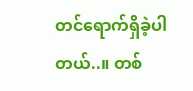တင်ရောက်ရှိခဲ့ပါတယ်..။ တစ်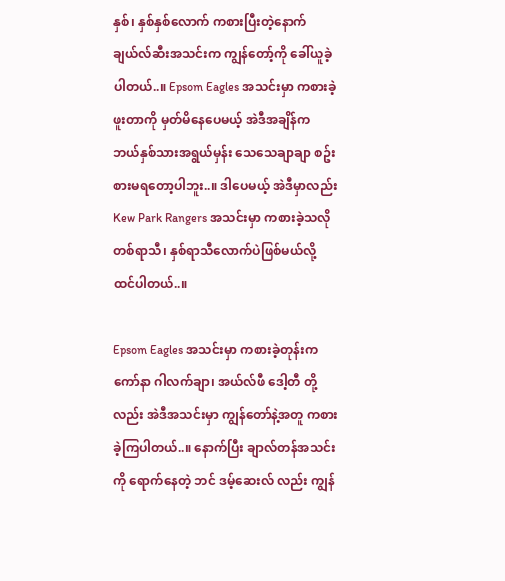နှစ်၊ နှစ်နှစ်လောက် ကစားပြီးတဲ့နောက် ချယ်လ်ဆီးအသင်းက ကျွန်တော့်ကို ခေါ်ယူခဲ့ပါတယ်..။ Epsom Eagles အသင်းမှာ ကစားခဲ့ဖူးတာကို မှတ်မိနေပေမယ့် အဲဒီအချိန်က ဘယ်နှစ်သားအရွယ်မှန်း သေသေချာချာ စဥ်းစားမရတော့ပါဘူး..။ ဒါပေမယ့် အဲဒီမှာလည်း Kew Park Rangers အသင်းမှာ ကစားခဲ့သလို တစ်ရာသီ၊ နှစ်ရာသီလောက်ပဲဖြစ်မယ်လို့ ထင်ပါတယ်..။

Epsom Eagles အသင်းမှာ ကစားခဲ့တုန်းက ကော်နာ ဂါလက်ချာ၊ အယ်လ်ဖီ ဒေါ့တီ တို့လည်း အဲဒီအသင်းမှာ ကျွန်တော်နဲ့အတူ ကစားခဲ့ကြပါတယ်..။ နောက်ပြီး ချာလ်တန်အသင်းကို ရောက်နေတဲ့ ဘင် ဒမ့်ဆေးလ် လည်း ကျွန်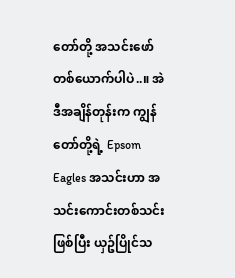တော်တို့ အသင်းဖော်တစ်ယောက်ပါပဲ..။ အဲဒီအချိန်တုန်းက ကျွန်တော်တို့ရဲ့ Epsom Eagles အသင်းဟာ အသင်းကောင်းတစ်သင်းဖြစ်ပြီး ယှဥ်ပြိုင်သ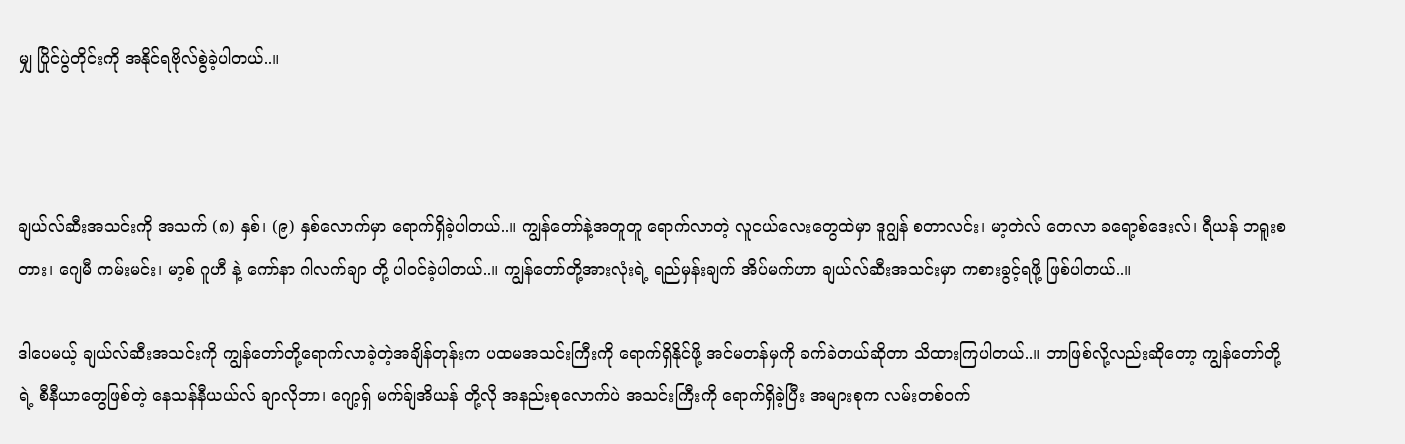မျှ ပြိုင်ပွဲတိုင်းကို အနိုင်ရဗိုလ်စွဲခဲ့ပါတယ်..။



ချယ်လ်ဆီးအသင်းကို အသက် (၈) နှစ်၊ (၉) နှစ်လောက်မှာ ရောက်ရှိခဲ့ပါတယ်..။ ကျွန်တော်နဲ့အတူတူ ရောက်လာတဲ့ လူငယ်လေးတွေထဲမှာ ဒူဂျွန် စတာလင်း၊ မာ့တဲလ် တေလာ ခရော့စ်ဒေးလ်၊ ရီယန် ဘရူးစတား၊ ဂျေမီ ကမ်းမင်း၊ မာ့စ် ဂူဟီ နဲ့ ကော်နာ ဂါလက်ချာ တို့ ပါ၀င်ခဲ့ပါတယ်..။ ကျွန်တော်တို့အားလုံးရဲ့ ရည်မှန်းချက် အိပ်မက်ဟာ ချယ်လ်ဆီးအသင်းမှာ ကစားခွင့်ရဖို့ ဖြစ်ပါတယ်..။

ဒါပေမယ့် ချယ်လ်ဆီးအသင်းကို ကျွန်တော်တို့ရောက်လာခဲ့တဲ့အချိန်တုန်းက ပထမအသင်းကြီးကို ရောက်ရှိနိုင်ဖို့ အင်မတန်မှကို ခက်ခဲတယ်ဆိုတာ သိထားကြပါတယ်..။ ဘာဖြစ်လို့လည်းဆိုတော့ ကျွန်တော်တို့ရဲ့ စီနီယာတွေဖြစ်တဲ့ နေသန်နီယယ်လ် ချာလိုဘာ၊ ဂျော့ရှ် မက်ခ်ျအိယန် တို့လို အနည်းစုလောက်ပဲ အသင်းကြီးကို ရောက်ရှိခဲ့ပြီး အများစုက လမ်းတစ်၀က်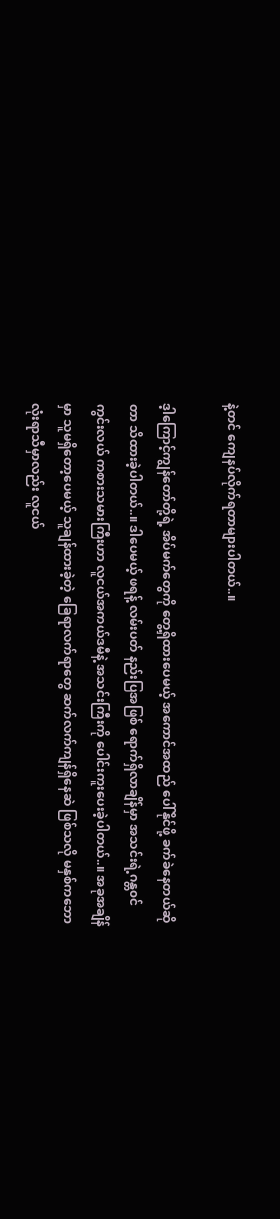နဲ့တင် ကျေနပ်လိုက်ရတာများပါတယ်..။

ဒ့ါကြောင့်ကျွန်တော်တို့ရဲ့ အိပ်မက်တွေကို တွေ့ရှိထားပေမယ့် အကောင်အထည် ပေါ်နိုင်ဖို့ ခက်ခဲနေတယ်ဆိုတာ သိထားခဲ့ပါတယ်..။ ဒါပေမယ့် ဖရန့် လမ်းပတ် နည်းပြအဖြစ် ရောက်ရှိလာချိန်မှာ အသင်းရဲ့ဂန္တ၀င် ကွင်းလယ် ကစားသမားကြီးဟာ လူငယ်အကယ်ဒမီနဲ့ အသင်းကြီးကို ပေါင်းကူးပေးခဲ့ပါတယ်..။ အခုအချိန်မှာ သူမရှိတော့ပေမယ့် သူချန်ထားခဲ့တဲ့ ခြေရာလက်ရာတွေ ဆက်လက်ကျန်ရှိနေဆဲ ဖြစ်သလို မနှစ်ကဘောလုံးရာသီမှာလည်း လူငယ်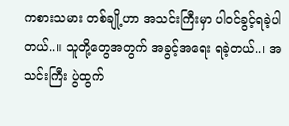ကစားသမား တစ်ချို့ဟာ အသင်းကြီးမှာ ပါ၀င်ခွင့်ရခဲ့ပါတယ်..။ သူတို့တွေအတွက် အခွင့်အရေး ရခဲ့တယ်..၊ အသင်းကြီး ပွဲထွက်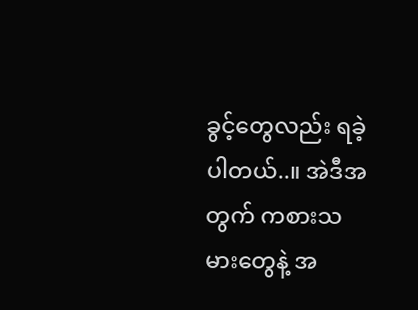ခွင့်တွေလည်း ရခဲ့ပါတယ်..။ အဲဒီအတွက် ကစားသမားတွေနဲ့ အ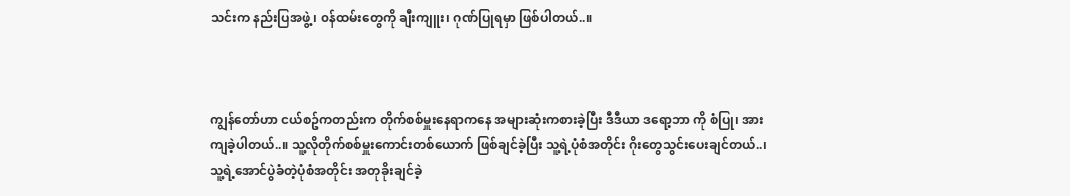သင်းက နည်းပြအဖွဲ့၊ ၀န်ထမ်းတွေကို ချီးကျူး၊ ဂုဏ်ပြုရမှာ ဖြစ်ပါတယ်..။



ကျွန်တော်ဟာ ငယ်စဥ်ကတည်းက တိုက်စစ်မှူးနေရာကနေ အများဆုံးကစားခဲ့ပြီး ဒီဒီယာ ဒရော့ဘာ ကို စံပြု၊ အားကျခဲ့ပါတယ်..။ သူ့လိုတိုက်စစ်မှူးကောင်းတစ်ယောက် ဖြစ်ချင်ခဲ့ပြီး သူ့ရဲ့ပုံစံအတိုင်း ဂိုးတွေသွင်းပေးချင်တယ်..၊ သူ့ရဲ့အောင်ပွဲခံတဲ့ပုံစံအတိုင်း အတုခိုးချင်ခဲ့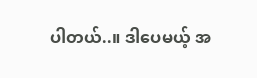ပါတယ်..။ ဒါပေမယ့် အ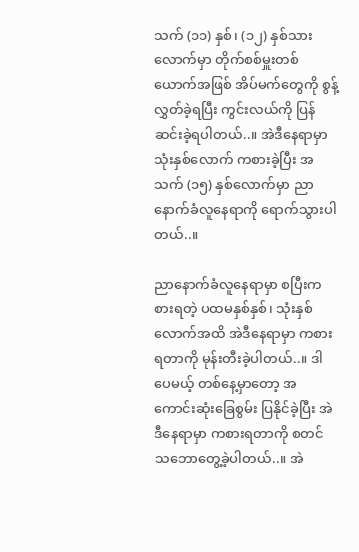သက် (၁၁) နှစ်၊ (၁၂) နှစ်သားလောက်မှာ တိုက်စစ်မှူးတစ်ယောက်အဖြစ် အိပ်မက်တွေကို စွန့်လွှတ်ခဲ့ရပြီး ကွင်းလယ်ကို ပြန်ဆင်းခဲ့ရပါတယ်..။ အဲဒီနေရာမှာ သုံးနှစ်လောက် ကစားခဲ့ပြီး အသက် (၁၅) နှစ်လောက်မှာ ညာနောက်ခံလူနေရာကို ရောက်သွားပါတယ်..။

ညာနောက်ခံလူနေရာမှာ စပြီးကစားရတဲ့ ပထမနှစ်နှစ်၊ သုံးနှစ်လောက်အထိ အဲဒီနေရာမှာ ကစားရတာကို မုန်းတီးခဲ့ပါတယ်..။ ဒါပေမယ့် တစ်နေ့မှာတော့ အကောင်းဆုံးခြေစွမ်း ပြနိုင်ခဲ့ပြီး အဲဒီနေရာမှာ ကစားရတာကို စတင်သဘောတွေ့ခဲ့ပါတယ်..။ အဲ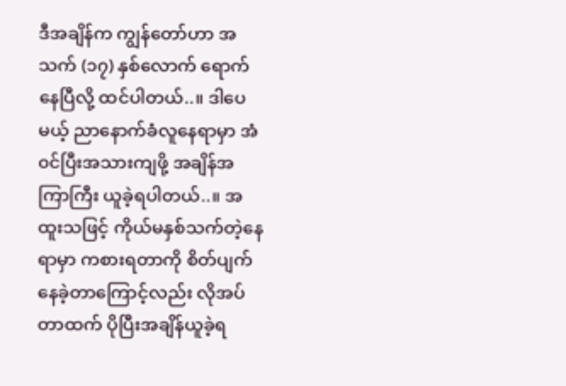ဒီအချိန်က ကျွန်တော်ဟာ အသက် (၁၇) နှစ်လောက် ရောက်နေပြီလို့ ထင်ပါတယ်..။ ဒါပေမယ့် ညာနောက်ခံလူနေရာမှာ အံ၀င်ပြီးအသားကျဖို့ အချိန်အကြာကြီး ယူခဲ့ရပါတယ်..။ အထူးသဖြင့် ကိုယ်မနှစ်သက်တဲ့နေရာမှာ ကစားရတာကို စိတ်ပျက်နေခဲ့တာကြောင့်လည်း လိုအပ်တာထက် ပိုပြီးအချိန်ယူခဲ့ရ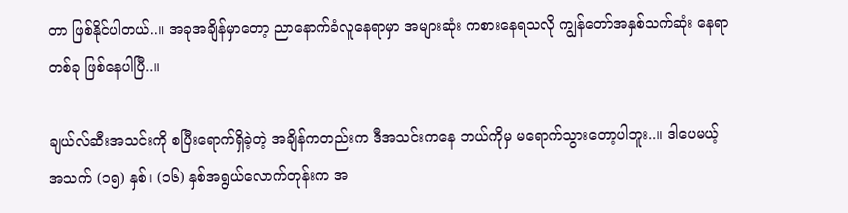တာ ဖြစ်နိုင်ပါတယ်..။ အခုအချိန်မှာတော့ ညာနောက်ခံလူနေရာမှာ အများဆုံး ကစားနေရသလို ကျွန်တော်အနှစ်သက်ဆုံး နေရာတစ်ခု ဖြစ်နေပါပြီ..။

ချယ်လ်ဆီးအသင်းကို စပြီးရောက်ရှိခဲ့တဲ့ အချိန်ကတည်းက ဒီအသင်းကနေ ဘယ်ကိုမှ မရောက်သွားတော့ပါဘူး..။ ဒါပေမယ့် အသက် (၁၅) နှစ်၊ (၁၆) နှစ်အရွယ်လောက်တုန်းက အ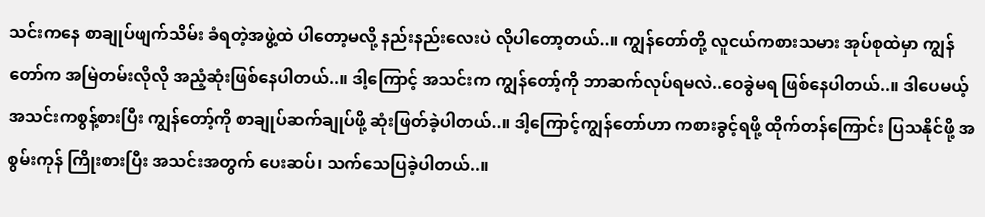သင်းကနေ စာချုပ်ဖျက်သိမ်း ခံရတဲ့အဖွဲ့ထဲ ပါတော့မလို့ နည်းနည်းလေးပဲ လိုပါတော့တယ်..။ ကျွန်တော်တို့ လူငယ်ကစားသမား အုပ်စုထဲမှာ ကျွန်တော်က အမြဲတမ်းလိုလို အညံ့ဆုံးဖြစ်နေပါတယ်..။ ဒါ့ကြောင့် အသင်းက ကျွန်တော့်ကို ဘာဆက်လုပ်ရမလဲ..ဝေခွဲမရ ဖြစ်နေပါတယ်..။ ဒါပေမယ့် အသင်းကစွန့်စားပြီး ကျွန်တော့်ကို စာချုပ်ဆက်ချုပ်ဖို့ ဆုံးဖြတ်ခဲ့ပါတယ်..။ ဒါ့ကြောင့်ကျွန်တော်ဟာ ကစားခွင့်ရဖို့ ထိုက်တန်ကြောင်း ပြသနိုင်ဖို့ အစွမ်းကုန် ကြိုးစားပြီး အသင်းအတွက် ပေးဆပ်၊ သက်သေပြခဲ့ပါတယ်..။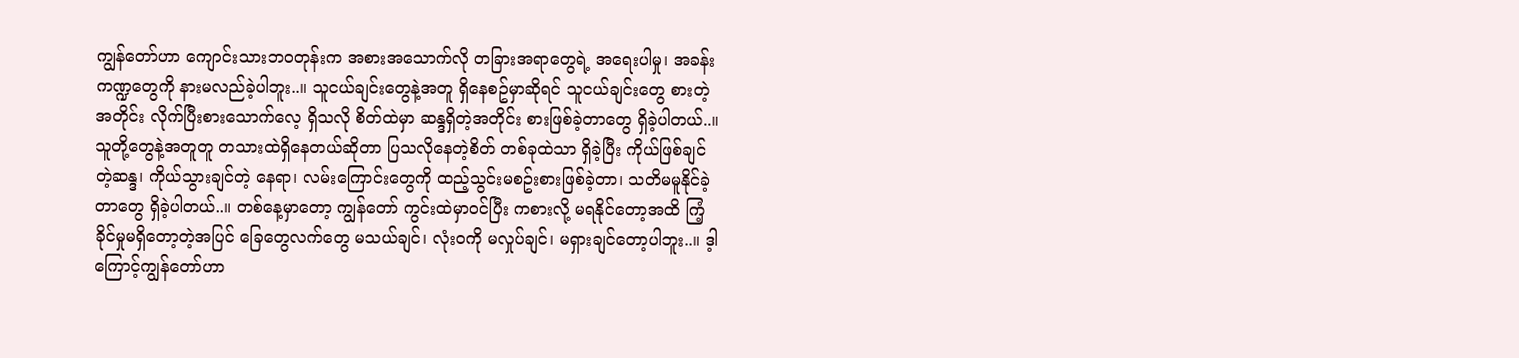ကျွန်တော်ဟာ ကျောင်းသားဘ၀တုန်းက အစားအသောက်လို တခြားအရာတွေရဲ့ အရေးပါမှု၊ အခန်းကဏ္ဍတွေကို နားမလည်ခဲ့ပါဘူး..။ သူငယ်ချင်းတွေနဲ့အတူ ရှိနေစဥ်မှာဆိုရင် သူငယ်ချင်းတွေ စားတဲ့အတိုင်း လိုက်ပြီးစားသောက်လေ့ ရှိသလို စိတ်ထဲမှာ ဆန္ဒရှိတဲ့အတိုင်း စားဖြစ်ခဲ့တာတွေ ရှိခဲ့ပါတယ်..။ သူတို့တွေနဲ့အတူတူ တသားထဲရှိနေတယ်ဆိုတာ ပြသလိုနေတဲ့စိတ် တစ်ခုထဲသာ ရှိခဲ့ပြီး ကိုယ်ဖြစ်ချင်တဲ့ဆန္ဒ၊ ကိုယ်သွားချင်တဲ့ နေရာ၊ လမ်းကြောင်းတွေကို ထည့်သွင်းမစဥ်းစားဖြစ်ခဲ့တာ၊ သတိမမူနိုင်ခဲ့တာတွေ ရှိခဲ့ပါတယ်..။ တစ်နေ့မှာတော့ ကျွန်တော် ကွင်းထဲမှာ၀င်ပြီး ကစားလို့ မရနိုင်တော့အထိ ကြံ့ခိုင်မှုမရှိတော့တဲ့အပြင် ခြေတွေလက်တွေ မသယ်ချင်၊ လုံး၀ကို မလှုပ်ချင်၊ မရှားချင်တော့ပါဘူး..။ ဒ့ါကြောင့်ကျွန်တော်ဟာ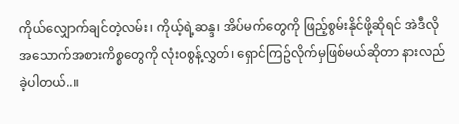ကိုယ်လျှောက်ချင်တဲ့လမ်း၊ ကိုယ့်ရဲ့ဆန္ဒ၊ အိပ်မက်တွေကို ဖြည့်စွမ်းနိုင်ဖို့ဆိုရင် အဲဒီလို အသောက်အစားကိစ္စတွေကို လုံး၀စွန့်လွှတ်၊ ရှောင်ကြဥ်လိုက်မှဖြစ်မယ်ဆိုတာ နားလည်ခဲ့ပါတယ်..။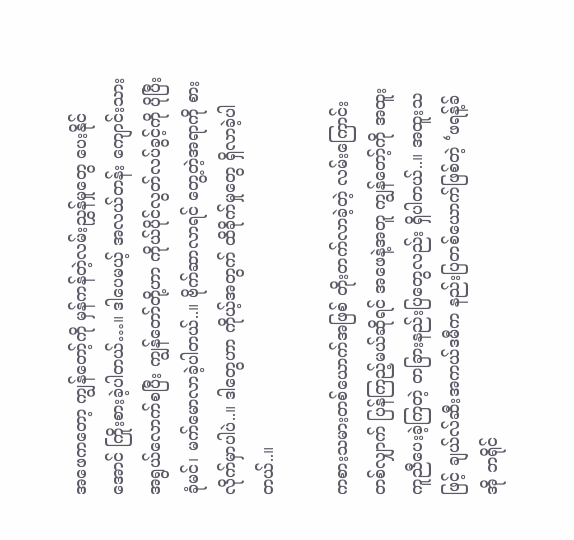အဖေကတော့ ကျွန်တော့်ကို မှန်ကန်တဲ့လမ်းညွှန်မှုတွေ ပေးနိုင်အောင် ကြိုးစားခဲ့ပါတယ်…။ ဒါပေမယ့် အလယ်တန်း ကျောင်းသားအရွယ်လောက်စပြီး ကျွန်တော်တို့ဟာ ကိုယ်ပိုင်လွတ်လပ်ခွင့်ကို ပိုပြီးခုံမင်၊ မက်မောလာခဲ့ပါတယ်..။ ဗိုက်ဆာလာရင် တွေ့တဲ့အရာကို စားလိုက်မှာပါပဲ..။ ဒါတွေဟာ ကိုယ့်အတွက် ထိခိုက်မှုတွေ ရှိလာခဲ့ပါတယ်..။

ကစားသမားတစ်ယောက်အဖြစ် တိုးတက်လာခဲ့တဲ့ လမ်းကြောင်းတစ်လျှာက် ပြန်ကြည့်မယ်ဆိုရင် အဖေနဲ့အတူ ကျွန်တော့်ကို အထူးကူညီပေးခဲ့ကြတဲ့ တခြားနည်းပြတွေလည်း ရှိပါတယ်..။ အထူးသဖြင့် ချယ်လ်ဆီးအကယ်ဒမီက နည်းပြတစ်ယောက်ဖြစ်တဲ့ ‘ဖရန့်ခ် အို ဘရိုင်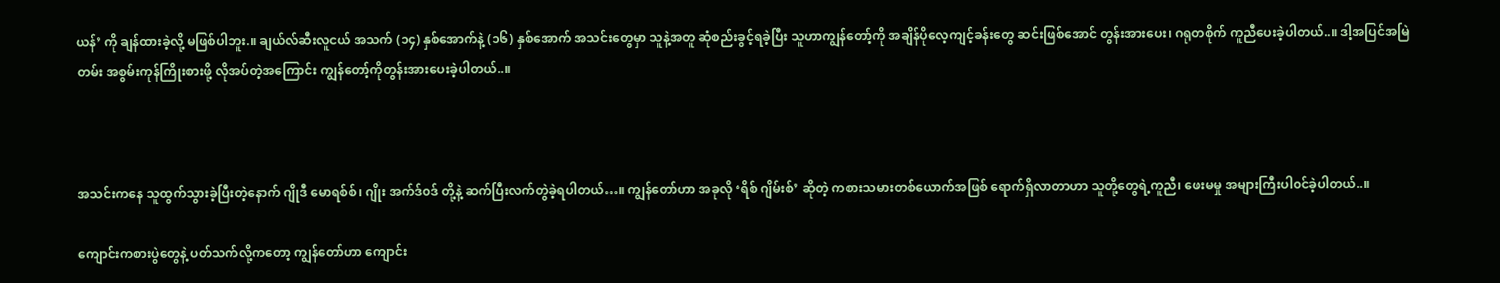ယန်’ ကို ချန်ထားခဲ့လို့ မဖြစ်ပါဘူး.။ ချယ်လ်ဆီးလူငယ် အသက် (၁၄) နှစ်အောက်နဲ့ (၁၆) နှစ်အောက် အသင်းတွေမှာ သူနဲ့အတူ ဆုံစည်းခွင့်ရခဲ့ပြီး သူဟာကျွန်တော့်ကို အချိန်ပိုလေ့ကျင့်ခန်းတွေ ဆင်းဖြစ်အောင် တွန်းအားပေး၊ ဂရုတစိုက် ကူညီပေးခဲ့ပါတယ်..။ ဒါ့အပြင်အမြဲတမ်း အစွမ်းကုန်ကြိုးစားဖို့ လိုအပ်တဲ့အကြောင်း ကျွန်တော့်ကိုတွန်းအားပေးခဲ့ပါတယ်..။



အသင်းကနေ သူထွက်သွားခဲ့ပြီးတဲ့နောက် ဂျိုဒီ မောရစ်စ်၊ ဂျိုး အက်ဒ်၀ဒ် တို့နဲ့ ဆက်ပြီးလက်တွဲခဲ့ရပါတယ်…။ ကျွန်တော်ဟာ အခုလို ‘ရိစ် ဂျိမ်းစ်’ ဆိုတဲ့ ကစားသမားတစ်ယောက်အဖြစ် ရောက်ရှိလာတာဟာ သူတို့တွေရဲ့ကူညီ၊ ဖေးမမှု အများကြီးပါ၀င်ခဲ့ပါတယ်..။

ကျောင်းကစားပွဲတွေနဲ့ ပတ်သက်လို့ကတော့ ကျွန်တော်ဟာ ကျောင်း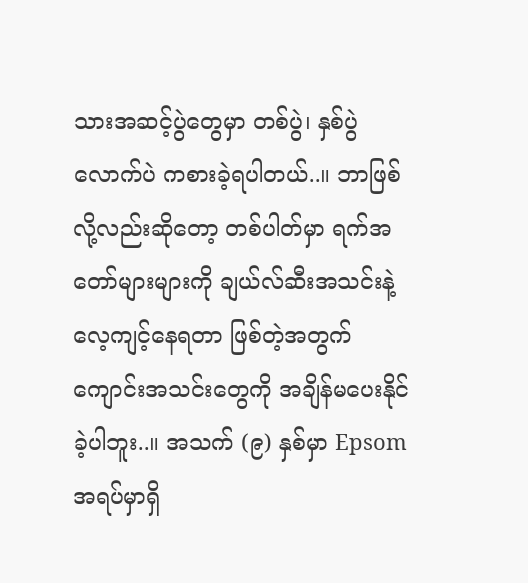သားအဆင့်ပွဲတွေမှာ တစ်ပွဲ၊ နှစ်ပွဲလောက်ပဲ ကစားခဲ့ရပါတယ်..။ ဘာဖြစ်လို့လည်းဆိုတော့ တစ်ပါတ်မှာ ရက်အတော်များများကို ချယ်လ်ဆီးအသင်းနဲ့ လေ့ကျင့်နေရတာ ဖြစ်တဲ့အတွက် ကျောင်းအသင်းတွေကို အချိန်မပေးနိုင်ခဲ့ပါဘူး..။ အသက် (၉) နှစ်မှာ Epsom အရပ်မှာရှိ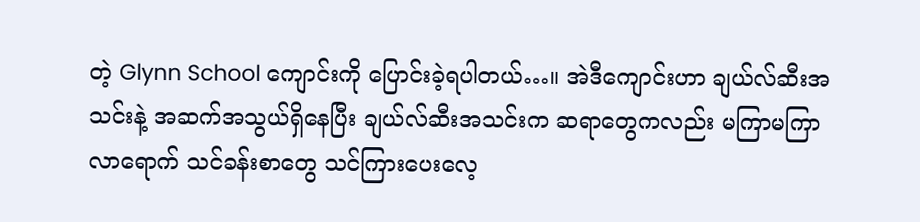တဲ့ Glynn School ကျောင်းကို ပြောင်းခဲ့ရပါတယ်…။ အဲဒီကျောင်းဟာ ချယ်လ်ဆီးအသင်းနဲ့ အဆက်အသွယ်ရှိနေပြီး ချယ်လ်ဆီးအသင်းက ဆရာတွေကလည်း မကြာမကြာလာရောက် သင်ခန်းစာတွေ သင်ကြားပေးလေ့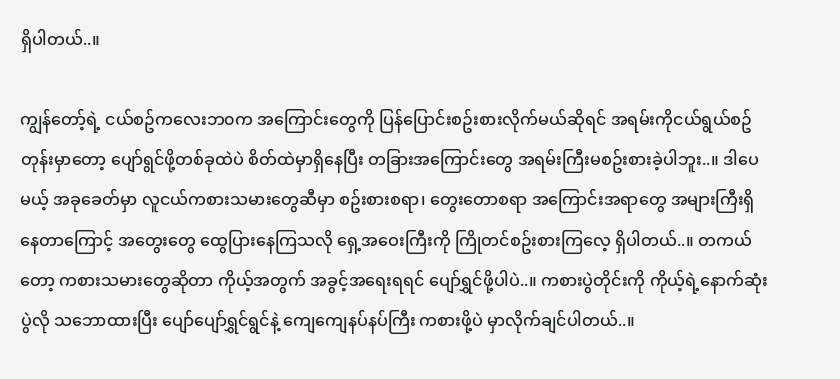ရှိပါတယ်..။

ကျွန်တော့်ရဲ့ ငယ်စဥ်ကလေးဘ၀က အကြောင်းတွေကို ပြန်ပြောင်းစဥ်းစားလိုက်မယ်ဆိုရင် အရမ်းကိုငယ်ရွယ်စဥ်တုန်းမှာတော့ ပျော်ရွင်ဖို့တစ်ခုထဲပဲ စိတ်ထဲမှာရှိနေပြီး တခြားအကြောင်းတွေ အရမ်းကြီးမစဥ်းစားခဲ့ပါဘူး..။ ဒါပေမယ့် အခုခေတ်မှာ လူငယ်ကစားသမားတွေဆီမှာ စဥ်းစားစရာ၊ တွေးတောစရာ အကြောင်းအရာတွေ အများကြီးရှိနေတာကြောင့် အတွေးတွေ ထွေပြားနေကြသလို ရှေ့အဝေးကြီးကို ကြိုတင်စဥ်းစားကြလေ့ ရှိပါတယ်..။ တကယ်တော့ ကစားသမားတွေဆိုတာ ကိုယ့်အတွက် အခွင့်အရေးရရင် ပျော်ရွှင်ဖို့ပါပဲ..။ ကစားပွဲတိုင်းကို ကိုယ့်ရဲ့နောက်ဆုံးပွဲလို သဘောထားပြီး ပျော်ပျော်ရွှင်ရွင်နဲ့ ကျေကျေနပ်နပ်ကြီး ကစားဖို့ပဲ မှာလိုက်ချင်ပါတယ်..။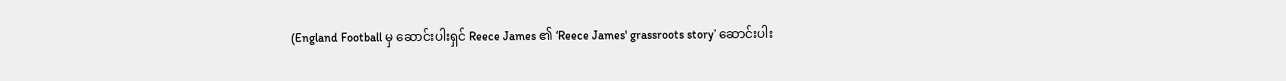(England Football မှ ဆောင်းပါးရှင် Reece James ၏ ‘Reece James' grassroots story’ ဆောင်းပါး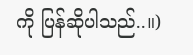ကို ပြန်ဆိုပါသည်..။)